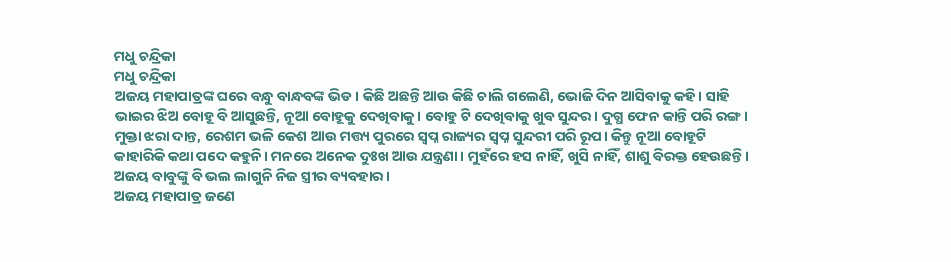ମଧୁ ଚନ୍ଦ୍ରିକା
ମଧୁ ଚନ୍ଦ୍ରିକା
ଅଜୟ ମହାପାତ୍ରଙ୍କ ଘରେ ବନ୍ଧୁ ବାନ୍ଧବଙ୍କ ଭିଡ। କିଛି ଅଛନ୍ତି ଆଉ କିଛି ଚାଲି ଗଲେଣି, ଭୋଜି ଦିନ ଆସିବାକୁ କହି। ସାହି ଭାଇର ଝିଅ ବୋହୂ ବି ଆସୁଛନ୍ତି, ନୂଆ ବୋହୂକୁ ଦେଖିବାକୁ। ବୋହୁ ଟି ଦେଖିବାକୁ ଖୁବ ସୁନ୍ଦର। ଦୁଗ୍ଧ ଫେନ କାନ୍ତି ପରି ରଙ୍ଗ। ମୁକ୍ତା ଝରା ଦାନ୍ତ, ରେଶମ ଭଳି କେଶ ଆଉ ମତ୍ତ୍ୟ ପୁରରେ ସ୍ୱପ୍ନ ରାଜ୍ୟର ସ୍ବପ୍ନ ସୁନ୍ଦରୀ ପରି ରୂପ। କିନ୍ତୁ ନୂଆ ବୋହୂଟି କାହାରିକି କଥା ପଦେ କହୁନି। ମନରେ ଅନେକ ଦୁଃଖ ଆଉ ଯନ୍ତ୍ରଣା। ମୁହଁରେ ହସ ନାହିଁ, ଖୁସି ନାହିଁ, ଶାଶୁ ବିରକ୍ତ ହେଉଛନ୍ତି। ଅଜୟ ବାବୁଙ୍କୁ ବି ଭଲ ଲାଗୁନି ନିଜ ସ୍ତ୍ରୀର ବ୍ୟବହାର।
ଅଜୟ ମହାପାତ୍ର ଜଣେ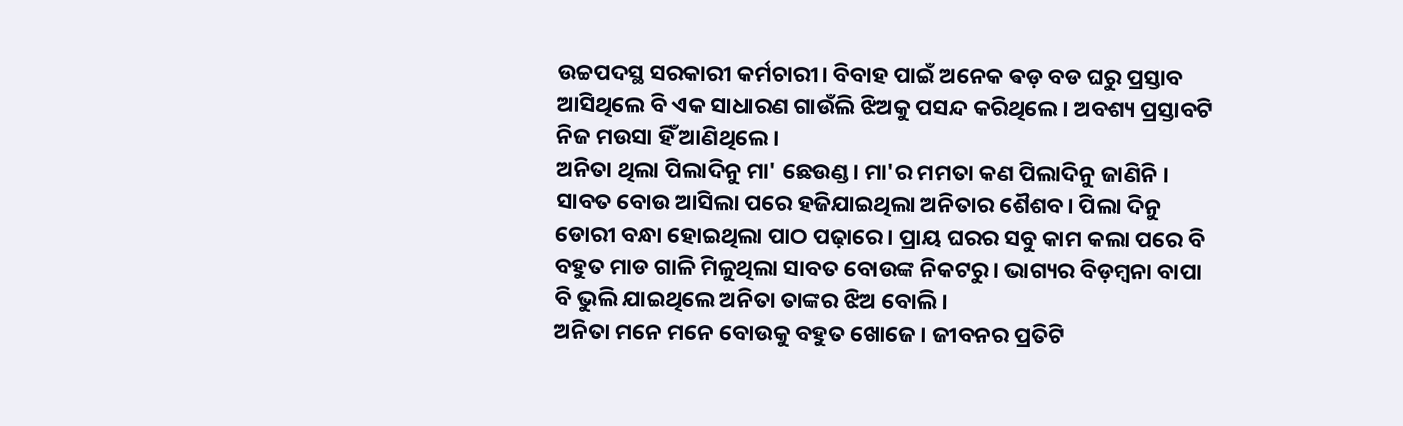ଉଚ୍ଚପଦସ୍ଥ ସରକାରୀ କର୍ମଚାରୀ। ବିବାହ ପାଇଁ ଅନେକ ଵଡ଼ ବଡ ଘରୁ ପ୍ରସ୍ତାବ ଆସିଥିଲେ ବି ଏକ ସାଧାରଣ ଗାଉଁଲି ଝିଅକୁ ପସନ୍ଦ କରିଥିଲେ। ଅବଶ୍ୟ ପ୍ରସ୍ତାବଟି ନିଜ ମଉସା ହିଁ ଆଣିଥିଲେ।
ଅନିତା ଥିଲା ପିଲାଦିନୁ ମା' ଛେଉଣ୍ଡ। ମା'ର ମମତା କଣ ପିଲାଦିନୁ ଜାଣିନି । ସାବତ ବୋଉ ଆସିଲା ପରେ ହଜିଯାଇଥିଲା ଅନିତାର ଶୈଶବ। ପିଲା ଦିନୁ ଡୋରୀ ବନ୍ଧା ହୋଇଥିଲା ପାଠ ପଢ଼ାରେ। ପ୍ରାୟ ଘରର ସବୁ କାମ କଲା ପରେ ବି ବହୁତ ମାଡ ଗାଳି ମିଳୁଥିଲା ସାବତ ବୋଉଙ୍କ ନିକଟରୁ। ଭାଗ୍ୟର ବିଡ଼ମ୍ବନା ବାପା ବି ଭୁଲି ଯାଇଥିଲେ ଅନିତା ତାଙ୍କର ଝିଅ ବୋଲି।
ଅନିତା ମନେ ମନେ ବୋଉକୁ ବହୁତ ଖୋଜେ। ଜୀବନର ପ୍ରତିଟି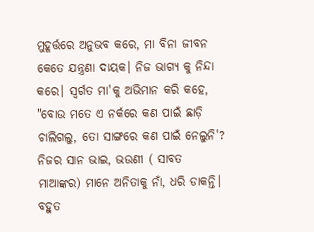ମୁହୂର୍ତ୍ତରେ ଅନୁଭବ କରେ, ମା ବିନା ଜୀବନ କେତେ ଯନ୍ତ୍ରଣା ଦାୟକ। ନିଜ ଭାଗ୍ୟ କୁ ନିନ୍ଦା କରେ। ସ୍ୱର୍ଗତ ମା'କୁ ଅଭିମାନ କରି କହେ, "ବୋଉ ମତେ ଏ ନର୍କରେ କଣ ପାଇଁ ଛାଡ଼ି ଚାଲିଗଲୁ, ତୋ ସାଙ୍ଗରେ କଣ ପାଇଁ ନେଲୁନି'?
ନିଜର ସାନ ଭାଇ, ଭଉଣୀ ( ସାବତ ମାଆଙ୍କର) ମାନେ ଅନିତାକୁ ନାଁ, ଧରି ଡାକନ୍ତି। ବହୁତ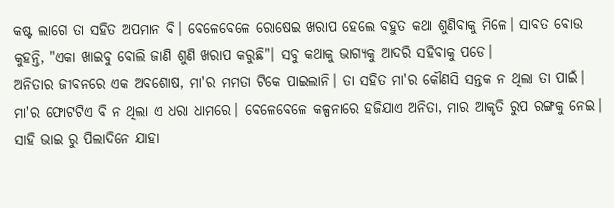କଷ୍ଟ ଲାଗେ ତା ସହିତ ଅପମାନ ବି। ବେଳେବେଳେ ରୋଷେଇ ଖରାପ ହେଲେ ବହୁତ କଥା ଶୁଣିବାକୁ ମିଳେ। ସାବତ ବୋଉ କୁହନ୍ତି, "ଏକା ଖାଇବୁ ବୋଲି ଜାଣି ଶୁଣି ଖରାପ କରୁଛି"। ସବୁ କଥାକୁ ଭାଗ୍ୟକୁ ଆଦରି ସହିବାକୁ ପଡେ।
ଅନିତାର ଜୀବନରେ ଏକ ଅବଶୋଷ, ମା'ର ମମତା ଟିକେ ପାଇଲାନି। ତା ସହିତ ମା'ର କୌଣସି ସନ୍ତକ ନ ଥିଲା ତା ପାଇଁ। ମା'ର ଫୋଟଟିଏ ବି ନ ଥିଲା ଏ ଧରା ଧାମରେ। ବେଳେବେଳେ କଳ୍ପନାରେ ହଜିଯାଏ ଅନିତା, ମାର ଆକୃତି ରୁପ ରଙ୍ଗକୁ ନେଇ। ସାହି ଭାଇ ରୁ ପିଲାଦିନେ ଯାହା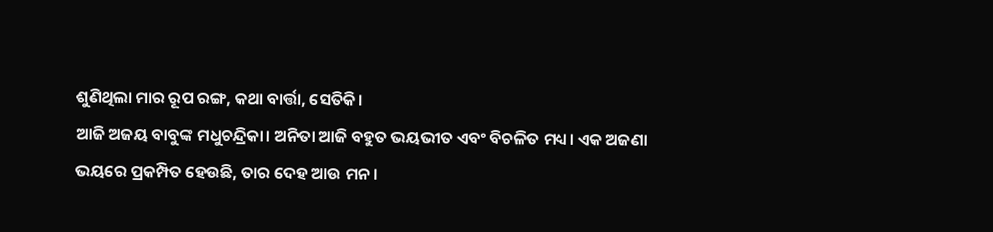ଶୁଣିଥିଲା ମାର ରୂପ ରଙ୍ଗ, କଥା ବାର୍ତ୍ତା, ସେତିକି।
ଆଜି ଅଜୟ ବାବୁଙ୍କ ମଧୁଚନ୍ଦ୍ରିକା। ଅନିତା ଆଜି ବହୁତ ଭୟଭୀତ ଏବଂ ବିଚଳିତ ମଧ୍ୟ। ଏକ ଅଜଣା ଭୟରେ ପ୍ରକମ୍ପିତ ହେଉଛି, ତାର ଦେହ ଆଉ ମନ।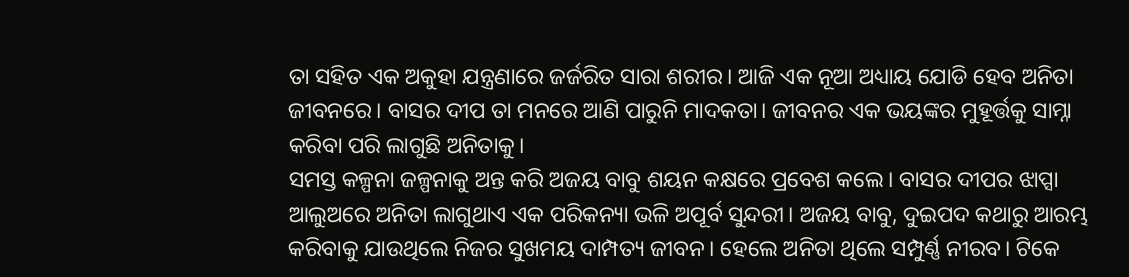ତା ସହିତ ଏକ ଅକୁହା ଯନ୍ତ୍ରଣାରେ ଜର୍ଜରିତ ସାରା ଶରୀର। ଆଜି ଏକ ନୂଆ ଅଧ୍ୟାୟ ଯୋଡି ହେବ ଅନିତା ଜୀବନରେ। ବାସର ଦୀପ ତା ମନରେ ଆଣି ପାରୁନି ମାଦକତା। ଜୀବନର ଏକ ଭୟଙ୍କର ମୁହୂର୍ତ୍ତକୁ ସାମ୍ନା କରିବା ପରି ଲାଗୁଛି ଅନିତାକୁ।
ସମସ୍ତ କଳ୍ପନା ଜଳ୍ପନାକୁ ଅନ୍ତ କରି ଅଜୟ ବାବୁ ଶୟନ କକ୍ଷରେ ପ୍ରବେଶ କଲେ। ବାସର ଦୀପର ଝାପ୍ସା ଆଲୁଅରେ ଅନିତା ଲାଗୁଥାଏ ଏକ ପରିକନ୍ୟା ଭଳି ଅପୂର୍ବ ସୁନ୍ଦରୀ। ଅଜୟ ବାବୁ, ଦୁଇପଦ କଥାରୁ ଆରମ୍ଭ କରିବାକୁ ଯାଉଥିଲେ ନିଜର ସୁଖମୟ ଦାମ୍ପତ୍ୟ ଜୀବନ। ହେଲେ ଅନିତା ଥିଲେ ସମ୍ପୁର୍ଣ୍ଣ ନୀରବ। ଟିକେ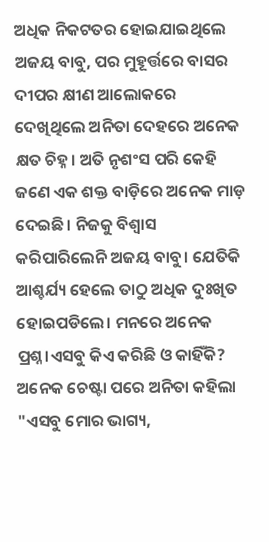ଅଧିକ ନିକଟତର ହୋଇଯାଇଥିଲେ ଅଜୟ ବାବୁ, ପର ମୁହୂର୍ତ୍ତରେ ବାସର ଦୀପର କ୍ଷୀଣ ଆଲୋକରେ ଦେଖିଥିଲେ ଅନିତା ଦେହରେ ଅନେକ କ୍ଷତ ଚିହ୍ନ। ଅତି ନୃଶଂସ ପରି କେହି ଜଣେ ଏକ ଶକ୍ତ ବାଡ଼ିରେ ଅନେକ ମାଡ଼ ଦେଇଛି। ନିଜକୁ ବିଶ୍ୱାସ କରିପାରିଲେନି ଅଜୟ ବାବୁ। ଯେତିକି ଆଶ୍ଚର୍ଯ୍ୟ ହେଲେ ତାଠୁ ଅଧିକ ଦୁଃଖିତ ହୋଇପଡିଲେ। ମନରେ ଅନେକ ପ୍ରଶ୍ନ।ଏସବୁ କିଏ କରିଛି ଓ କାହିଁକି? ଅନେକ ଚେଷ୍ଟା ପରେ ଅନିତା କହିଲା "ଏସବୁ ମୋର ଭାଗ୍ୟ,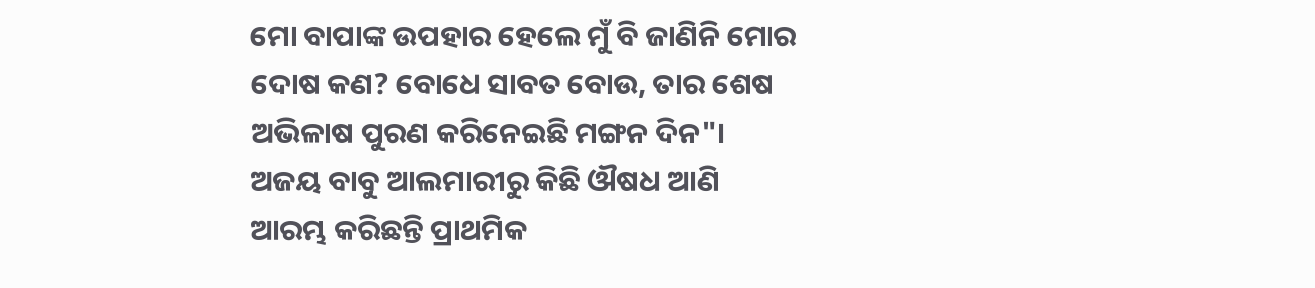ମୋ ବାପାଙ୍କ ଉପହାର ହେଲେ ମୁଁ ବି ଜାଣିନି ମୋର ଦୋଷ କଣ? ବୋଧେ ସାବତ ବୋଉ, ତାର ଶେଷ ଅଭିଳାଷ ପୁରଣ କରିନେଇଛି ମଙ୍ଗନ ଦିନ"।
ଅଜୟ ବାବୁ ଆଲମାରୀରୁ କିଛି ଔଷଧ ଆଣି ଆରମ୍ଭ କରିଛନ୍ତି ପ୍ରାଥମିକ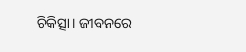ଚିକିତ୍ସା। ଜୀବନରେ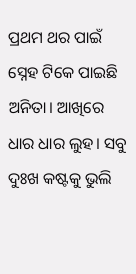ପ୍ରଥମ ଥର ପାଇଁ ସ୍ନେହ ଟିକେ ପାଇଛି ଅନିତା। ଆଖିରେ ଧାର ଧାର ଲୁହ। ସବୁ ଦୁଃଖ କଷ୍ଟକୁ ଭୁଲି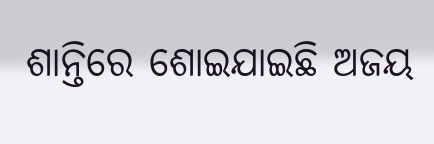ଶାନ୍ତିରେ ଶୋଇଯାଇଛି ଅଜୟ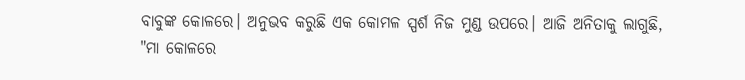ବାବୁଙ୍କ କୋଳରେ। ଅନୁଭବ କରୁଛି ଏକ କୋମଳ ସ୍ପର୍ଶ ନିଜ ମୁଣ୍ଡ ଉପରେ। ଆଜି ଅନିତାକୁ ଲାଗୁଛି, "ମା କୋଳରେ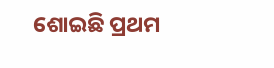ଶୋଇଛି ପ୍ରଥମ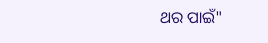ଥର ପାଇଁ"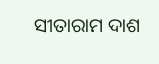ସୀତାରାମ ଦାଶ